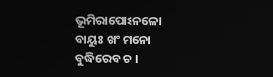ଭୂମିରାପୋଽନଳୋ ବାୟୁଃ ଖଂ ମନୋ ବୁଦ୍ଧିରେବ ଚ ।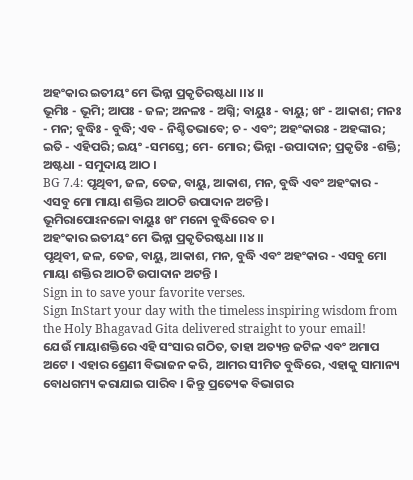ଅହଂକାର ଇତୀୟଂ ମେ ଭିନ୍ନା ପ୍ରକୃତିରଷ୍ଟଧା ।।୪।।
ଭୂମିଃ - ଭୂମି; ଆପଃ - ଜଳ; ଅନଳଃ - ଅଗ୍ନି; ବାୟୁଃ - ବାୟୁ; ଖଂ - ଆକାଶ; ମନଃ - ମନ; ବୁଦ୍ଧିଃ - ବୁଦ୍ଧି; ଏବ - ନିଶ୍ଚିତଭାବେ; ଚ - ଏବଂ; ଅହଂକାରଃ - ଅହଙ୍କାର; ଇତି - ଏହିପରି; ଇୟଂ -ସମସ୍ତେ; ମେ- ମୋର; ଭିନ୍ନା -ଉପାଦାନ; ପ୍ରକୃତିଃ -ଶକ୍ତି; ଅଷ୍ଟଧା - ସମୁଦାୟ ଆଠ ।
BG 7.4: ପୃଥିବୀ, ଜଳ, ତେଜ, ବାୟୁ, ଆକାଶ, ମନ, ବୁଦ୍ଧି ଏବଂ ଅହଂକାର - ଏସବୁ ମୋ ମାୟା ଶକ୍ତିର ଆଠଟି ଉପାଦାନ ଅଟନ୍ତି ।
ଭୂମିରାପୋଽନଳୋ ବାୟୁଃ ଖଂ ମନୋ ବୁଦ୍ଧିରେବ ଚ ।
ଅହଂକାର ଇତୀୟଂ ମେ ଭିନ୍ନା ପ୍ରକୃତିରଷ୍ଟଧା ।।୪।।
ପୃଥିବୀ, ଜଳ, ତେଜ, ବାୟୁ, ଆକାଶ, ମନ, ବୁଦ୍ଧି ଏବଂ ଅହଂକାର - ଏସବୁ ମୋ ମାୟା ଶକ୍ତିର ଆଠଟି ଉପାଦାନ ଅଟନ୍ତି ।
Sign in to save your favorite verses.
Sign InStart your day with the timeless inspiring wisdom from the Holy Bhagavad Gita delivered straight to your email!
ଯେଉଁ ମାୟାଶକ୍ତିରେ ଏହି ସଂସାର ଗଠିତ, ତାହା ଅତ୍ୟନ୍ତ ଜଟିଳ ଏବଂ ଅମାପ ଅଟେ । ଏହାର ଶ୍ରେଣୀ ବିଭାଜନ କରି, ଆମର ସୀମିତ ବୁଦ୍ଧିରେ, ଏହାକୁ ସାମାନ୍ୟ ବୋଧଗମ୍ୟ କରାଯାଇ ପାରିବ । କିନ୍ତୁ ପ୍ରତ୍ୟେକ ବିଭାଗର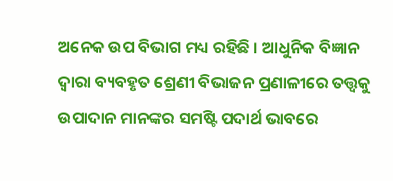ଅନେକ ଉପ ବିଭାଗ ମଧ୍ୟ ରହିଛି । ଆଧୁନିକ ବିଜ୍ଞାନ ଦ୍ୱାରା ବ୍ୟବହୃତ ଶ୍ରେଣୀ ବିଭାଜନ ପ୍ରଣାଳୀରେ ତତ୍ତ୍ୱକୁ ଉପାଦାନ ମାନଙ୍କର ସମଷ୍ଟି ପଦାର୍ଥ ଭାବରେ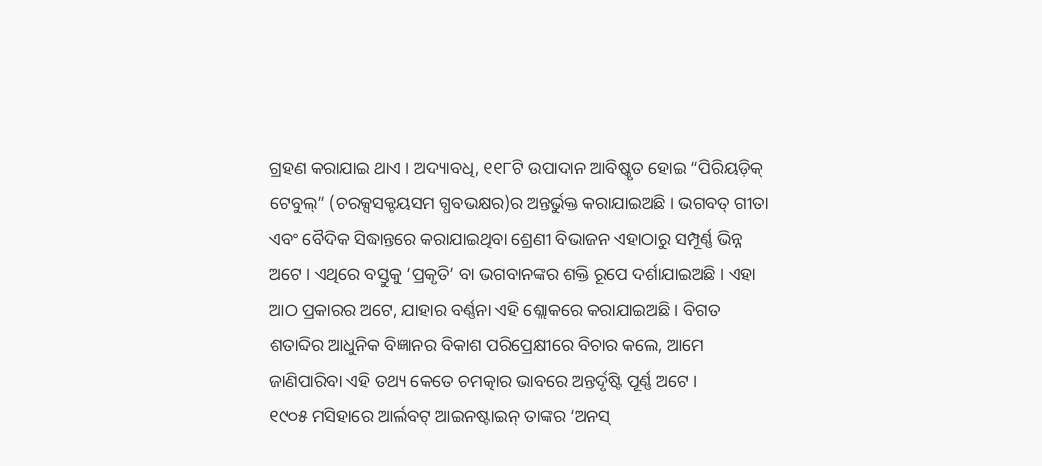ଗ୍ରହଣ କରାଯାଇ ଥାଏ । ଅଦ୍ୟାବଧି, ୧୧୮ଟି ଉପାଦାନ ଆବିଷ୍କୃତ ହୋଇ “ପିରିୟଡ଼ିକ୍ ଟେବୁଲ୍” (ଚରକ୍ସସକ୍ଟୟସମ ଗ୍ଧବଭକ୍ଷର)ର ଅନ୍ତର୍ଭୁକ୍ତ କରାଯାଇଅଛି । ଭଗବତ୍ ଗୀତା ଏବଂ ବୈଦିକ ସିଦ୍ଧାନ୍ତରେ କରାଯାଇଥିବା ଶ୍ରେଣୀ ବିଭାଜନ ଏହାଠାରୁ ସମ୍ପୂର୍ଣ୍ଣ ଭିନ୍ନ ଅଟେ । ଏଥିରେ ବସ୍ତୁକୁ ‘ପ୍ରକୃତି’ ବା ଭଗବାନଙ୍କର ଶକ୍ତି ରୂପେ ଦର୍ଶାଯାଇଅଛି । ଏହା ଆଠ ପ୍ରକାରର ଅଟେ, ଯାହାର ବର୍ଣ୍ଣନା ଏହି ଶ୍ଲୋକରେ କରାଯାଇଅଛି । ବିଗତ ଶତାବ୍ଦିର ଆଧୁନିକ ବିଜ୍ଞାନର ବିକାଶ ପରିପ୍ରେକ୍ଷୀରେ ବିଚାର କଲେ, ଆମେ ଜାଣିପାରିବା ଏହି ତଥ୍ୟ କେତେ ଚମତ୍କାର ଭାବରେ ଅନ୍ତର୍ଦୃଷ୍ଟି ପୂର୍ଣ୍ଣ ଅଟେ ।
୧୯୦୫ ମସିହାରେ ଆର୍ଲବଟ୍ ଆଇନଷ୍ଟାଇନ୍ ତାଙ୍କର ‘ଅନସ୍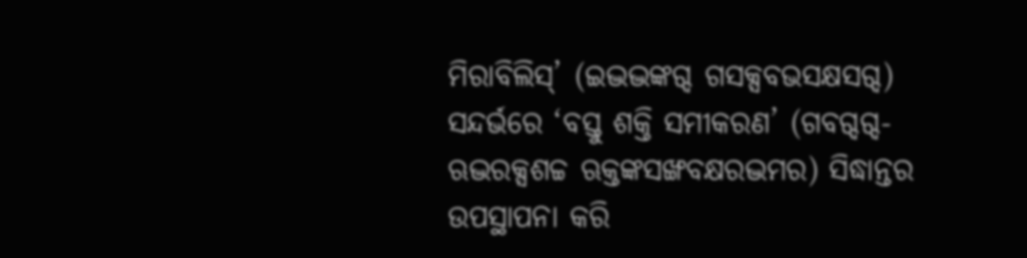ମିରାବିଲିସ୍’ (ଇଦ୍ଭଦ୍ଭଙ୍କଗ୍ଦ ଗସକ୍ସବଭସକ୍ଷସଗ୍ଦ) ସନ୍ଦର୍ଭରେ ‘ବସ୍ତୁ ଶକ୍ତି ସମୀକରଣ’ (ଗବଗ୍ଦଗ୍ଦ-ଋଦ୍ଭରକ୍ସଶଚ୍ଚ ଋକ୍ତଙ୍କସଙ୍ଖବକ୍ଷରଦ୍ଭମର) ସିଦ୍ଧାନ୍ତର ଉପସ୍ଥାପନା କରି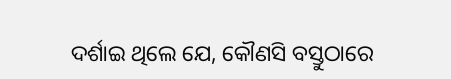ଦର୍ଶାଇ ଥିଲେ ଯେ, କୌଣସି ବସ୍ତୁଠାରେ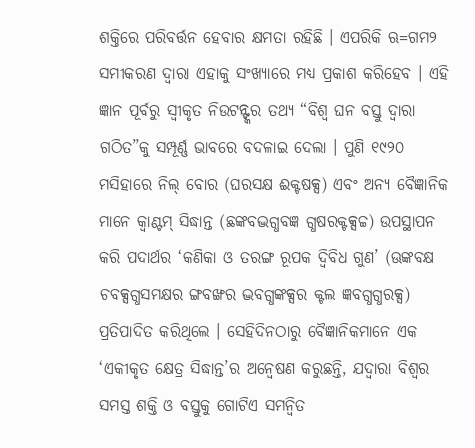ଶକ୍ତିରେ ପରିବର୍ତ୍ତନ ହେବାର କ୍ଷମତା ରହିଛି । ଏପରିକି ଋ=ଗମ୨ ସମୀକରଣ ଦ୍ୱାରା ଏହାକୁ ସଂଖ୍ୟାରେ ମଧ୍ୟ ପ୍ରକାଶ କରିହେବ । ଏହି ଜ୍ଞାନ ପୂର୍ବରୁ ସ୍ୱୀକୃତ ନିଉଟନ୍ଙ୍କର ତଥ୍ୟ “ବିଶ୍ୱ ଘନ ବସ୍ତୁ ଦ୍ୱାରା ଗଠିତ”କୁ ସମ୍ପୂର୍ଣ୍ଣ ଭାବରେ ବଦଳାଇ ଦେଲା । ପୁଣି ୧୯୨୦ ମସିହାରେ ନିଲ୍ ବୋର (ଘରସକ୍ଷ ଈକ୍ଟଷକ୍ସ) ଏବଂ ଅନ୍ୟ ବୈଜ୍ଞାନିକ ମାନେ କ୍ୱାଣ୍ଟମ୍ ସିଦ୍ଧାନ୍ତ (ଛଙ୍କବଦ୍ଭଗ୍ଧବଜ୍ଞ ଗ୍ଧଷରକ୍ଟକ୍ସଚ୍ଚ) ଉପସ୍ଥାପନ କରି ପଦାର୍ଥର ‘କଣିକା ଓ ତରଙ୍ଗ ରୂପକ ଦ୍ୱିବିଧ ଗୁଣ’ (ଊଙ୍କବକ୍ଷ ଚବକ୍ସଗ୍ଧସମକ୍ଷର ଙ୍ଗବଙ୍ଖର ଦ୍ଭବଗ୍ଧଙ୍କକ୍ସର କ୍ଟଲ ଜ୍ଞବଗ୍ଧଗ୍ଧରକ୍ସ) ପ୍ରତିପାଦିତ କରିଥିଲେ । ସେହିଦିନଠାରୁ ବୈଜ୍ଞାନିକମାନେ ଏକ ‘ଏକୀକୃତ କ୍ଷେତ୍ର ସିଦ୍ଧାନ୍ତ’ର ଅନ୍ୱେଷଣ କରୁଛନ୍ତି, ଯଦ୍ୱାରା ବିଶ୍ୱର ସମସ୍ତ ଶକ୍ତି ଓ ବସ୍ତୁକୁ ଗୋଟିଏ ସମନ୍ୱିତ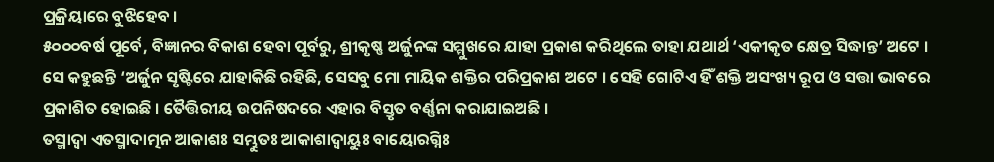ପ୍ରକ୍ରିୟାରେ ବୁଝିହେବ ।
୫୦୦୦ବର୍ଷ ପୂର୍ବେ, ବିଜ୍ଞାନର ବିକାଶ ହେବା ପୂର୍ବରୁ, ଶ୍ରୀକୃଷ୍ଣ ଅର୍ଜୁନଙ୍କ ସମ୍ମୁଖରେ ଯାହା ପ୍ରକାଶ କରିଥିଲେ ତାହା ଯଥାର୍ଥ ‘ଏକୀକୃତ କ୍ଷେତ୍ର ସିଦ୍ଧାନ୍ତ’ ଅଟେ । ସେ କହୁଛନ୍ତି ‘ଅର୍ଜୁନ ସୃଷ୍ଟିରେ ଯାହାକିଛି ରହିଛି, ସେସବୁ ମୋ ମାୟିକ ଶକ୍ତିର ପରିପ୍ରକାଶ ଅଟେ । ସେହି ଗୋଟିଏ ହିଁ ଶକ୍ତି ଅସଂଖ୍ୟ ରୂପ ଓ ସତ୍ତା ଭାବରେ ପ୍ରକାଶିତ ହୋଇଛି । ତୈତ୍ତିରୀୟ ଉପନିଷଦରେ ଏହାର ବିସ୍ତୃତ ବର୍ଣ୍ଣନା କରାଯାଇଅଛି ।
ତସ୍ମାଦ୍ବା ଏତସ୍ମାଦାତ୍ମନ ଆକାଶଃ ସମ୍ଭୁତଃ ଆକାଶାଦ୍ବାୟୁଃ ବାୟୋରଗ୍ନିଃ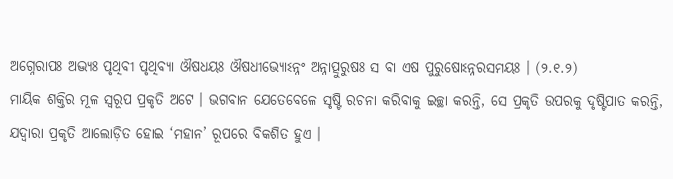ଅଗ୍ନେରାପଃ ଅଦ୍ଭ୍ୟଃ ପୃଥିବୀ ପୃଥିବ୍ୟା ଔଷଧୟଃ ଔଷଧୀଭ୍ୟୋଽନ୍ନଂ ଅନ୍ନାତ୍ପୁରୁଷଃ ସ ବା ଏଷ ପୁରୁଷୋଽନ୍ନରସମୟଃ । (୨.୧.୨)
ମାୟିକ ଶକ୍ତିର ମୂଳ ସ୍ୱରୂପ ପ୍ରକୃତି ଅଟେ । ଭଗବାନ ଯେତେବେଳେ ସୃଷ୍ଟି ରଚନା କରିବାକୁ ଇଚ୍ଛା କରନ୍ତି, ସେ ପ୍ରକୃତି ଉପରକୁ ଦୃଷ୍ଟିପାତ କରନ୍ତି, ଯଦ୍ୱାରା ପ୍ରକୃତି ଆଲୋଡ଼ିତ ହୋଇ ‘ମହାନ’ ରୂପରେ ବିକଶିତ ହୁଏ ।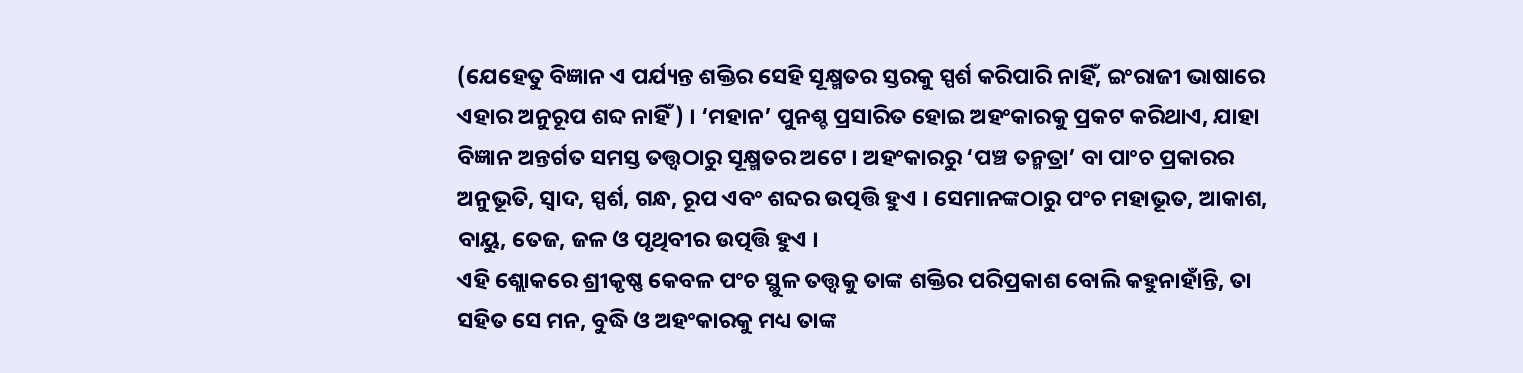(ଯେହେତୁ ବିଜ୍ଞାନ ଏ ପର୍ଯ୍ୟନ୍ତ ଶକ୍ତିର ସେହି ସୂକ୍ଷ୍ମତର ସ୍ତରକୁ ସ୍ପର୍ଶ କରିପାରି ନାହିଁ, ଇଂରାଜୀ ଭାଷାରେ ଏହାର ଅନୁରୂପ ଶବ୍ଦ ନାହିଁ) । ‘ମହାନ’ ପୁନଶ୍ଚ ପ୍ରସାରିତ ହୋଇ ଅହଂକାରକୁ ପ୍ରକଟ କରିଥାଏ, ଯାହା ବିଜ୍ଞାନ ଅନ୍ତର୍ଗତ ସମସ୍ତ ତତ୍ତ୍ୱଠାରୁ ସୂକ୍ଷ୍ମତର ଅଟେ । ଅହଂକାରରୁ ‘ପଞ୍ଚ ତନ୍ମତ୍ରା’ ବା ପାଂଚ ପ୍ରକାରର ଅନୁଭୂତି, ସ୍ୱାଦ, ସ୍ପର୍ଶ, ଗନ୍ଧ, ରୂପ ଏବଂ ଶବ୍ଦର ଉତ୍ପତ୍ତି ହୁଏ । ସେମାନଙ୍କଠାରୁ ପଂଚ ମହାଭୂତ, ଆକାଶ, ବାୟୁ, ତେଜ, ଜଳ ଓ ପୃଥିବୀର ଉତ୍ପତ୍ତି ହୁଏ ।
ଏହି ଶ୍ଲୋକରେ ଶ୍ରୀକୃଷ୍ଣ କେବଳ ପଂଚ ସ୍ଥୁଳ ତତ୍ତ୍ୱକୁ ତାଙ୍କ ଶକ୍ତିର ପରିପ୍ରକାଶ ବୋଲି କହୁନାହାଁନ୍ତି, ତା ସହିତ ସେ ମନ, ବୁଦ୍ଧି ଓ ଅହଂକାରକୁ ମଧ୍ୟ ତାଙ୍କ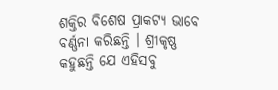ଶକ୍ତିର ବିଶେଷ ପ୍ରାକଟ୍ୟ ଭାବେ ବର୍ଣ୍ଣନା କରିଛନ୍ତି । ଶ୍ରୀକୃଷ୍ଣ କହୁଛନ୍ତି ଯେ ଏହିସବୁ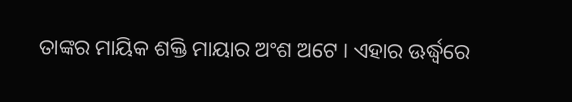ତାଙ୍କର ମାୟିକ ଶକ୍ତି ମାୟାର ଅଂଶ ଅଟେ । ଏହାର ଊର୍ଦ୍ଧ୍ୱରେ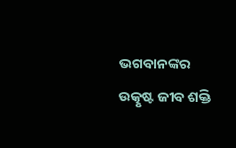ଭଗବାନଙ୍କର ଉତ୍କୃଷ୍ଟ ଜୀବ ଶକ୍ତି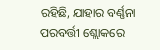ରହିଛି, ଯାହାର ବର୍ଣ୍ଣନା ପରବର୍ତ୍ତୀ ଶ୍ଲୋକରେ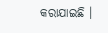କରାଯାଇଛି ।